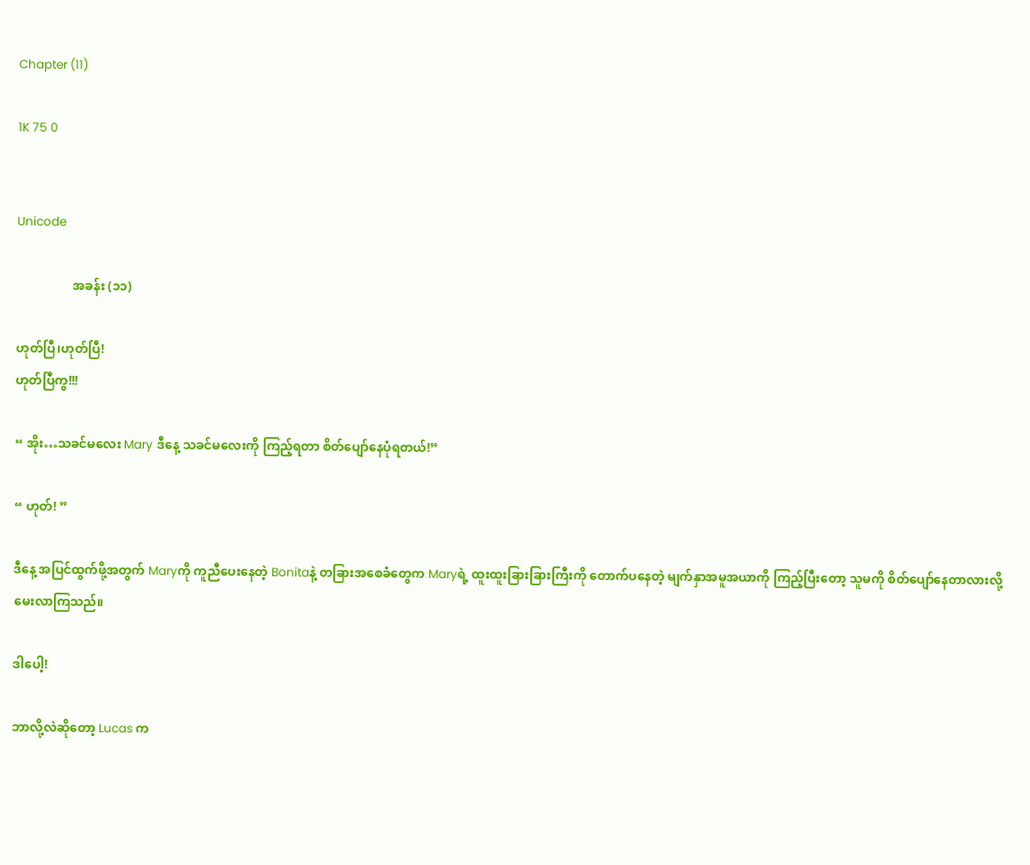Chapter (11)

1K 75 0


Unicode

                  အခန်း (၁၁)

ဟုတ်ပြီ၊ဟုတ်ပြီ!
ဟုတ်ပြီကွ!!!

“ အိုး…သခင်မလေး Mary ဒီနေ့ သခင်မလေးကို ကြည့်ရတာ စိတ်ပျော်နေပုံရတယ်!”

“ ဟုတ်! ”

ဒီနေ့ အပြင်ထွက်ဖို့အတွက် Maryကို ကူညီပေးနေတဲ့ Bonitaနဲ့ တခြားအစေခံတွေက Maryရဲ့ ထူးထူးခြားခြားကြီးကို တောက်ပနေတဲ့ မျက်နှာအမူအယာကို ကြည့်ပြီးတော့ သူမကို စိတ်ပျော်နေတာလားလို့ မေးလာကြသည်။

ဒါပေါ့!

ဘာလို့လဲဆိုတော့ Lucas က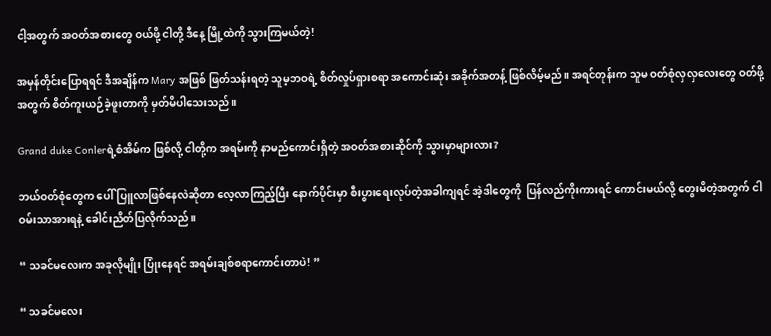ငါ့အတွက် အဝတ်အစားတွေ ဝယ်ဖို့ ငါတို့ ဒီနေ့ မြို့ထဲကို သွားကြမယ်တဲ့!

အမှန်တိုင်းပြောရရင် ဒီအချိန်က Mary အဖြစ် ဖြတ်သန်းရတဲ့ သူမ့ဘဝရဲ့ စိတ်လှုပ်ရှားစရာ အကောင်းဆုံး အခိုက်အတန့် ဖြစ်လိမ့်မည်။ အရင်တုန်းက သူမ ဝတ်စုံလှလှလေးတွေ ဝတ်ဖို့ အတွက် စိတ်ကူးယဉ်ခဲ့ဖူးတာကို မှတ်မိပါသေးသည်။

Grand duke Conlerရဲ့စံအိမ်က ဖြစ်လို့ ငါတို့က အရမ်းကို နာမည်ကောင်းရှိတဲ့ အဝတ်အစားဆိုင်ကို သွားမှာများလား?

ဘယ်ဝတ်စုံတွေက ပေါ်ပြူလာဖြစ်နေလဲဆိုတာ လေ့လာကြည့်ပြီး နောက်ပိုင်းမှာ စီးပွားရေးလုပ်တဲ့အခါကျရင် အဲ့ဒါတွေကို  ပြန်လည်ကိုးကားရင် ကောင်းမယ်လို့ တွေးမိတဲ့အတွက် ငါ ဝမ်းသာအားရနဲ့ ခေါင်းညိတ်ပြလိုက်သည်။

“ သခင်မလေးက အခုလိုမျိုး ပြုံးနေရင် အရမ်းချစ်စရာကောင်းတာပဲ! ”

“ သခင်မလေး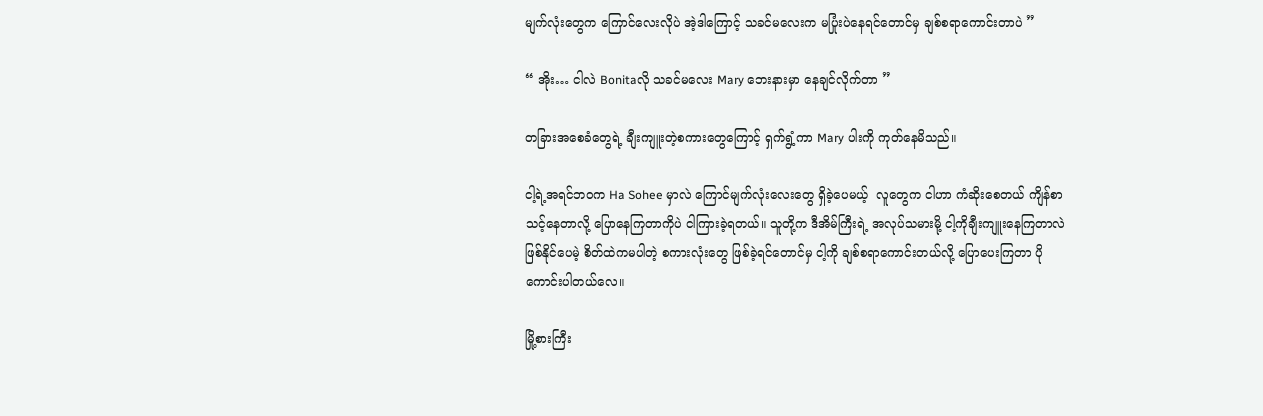မျက်လုံးတွေက ကြောင်လေးလိုပဲ အဲ့ဒါကြောင့် သခင်မလေးက မပြုံးပဲနေရင်တောင်မှ ချစ်စရာကောင်းတာပဲ ”

“ အိုး… ငါလဲ Bonitaလို သခင်မလေး Mary ဘေးနားမှာ နေချင်လိုက်တာ ”

တခြားအစေခံတွေရဲ့ ချီးကျူးတဲ့စကားတွေကြောင့် ရှက်ရွံ့ကာ Mary ပါးကို ကုတ်နေမိသည်။

ငါ့ရဲ့အရင်ဘဝက Ha Sohee မှာလဲ ကြောင်မျက်လုံးလေးတွေ ရှိခဲ့ပေမယ့်  လူတွေက ငါဟာ ကံဆိုးစေတယ် ကျိန်စာသင့်နေတာလို့ ပြောနေကြတာကိုပဲ ငါကြားခဲ့ရတယ်။ သူတို့က ဒီအိမ်ကြီးရဲ့ အလုပ်သမားမို့ ငါ့ကိုချီးကျူးနေကြတာလဲ ဖြစ်နိုင်ပေမဲ့ စိတ်ထဲကမပါတဲ့ စကားလုံးတွေ ဖြစ်ခဲ့ရင်တောင်မှ ငါ့ကို ချစ်စရာကောင်းတယ်လို့ ပြောပေးကြတာ ပိုကောင်းပါတယ်လေ။

မြို့စားကြီး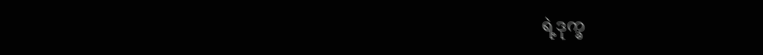ရဲ့ဒုက္ခ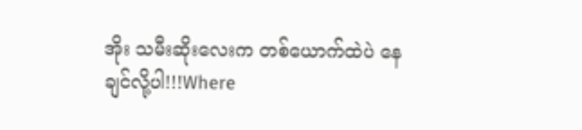အိုး သမီးဆိုးလေးက တစ်ယောက်ထဲပဲ နေချင်လို့ပါ!!!Where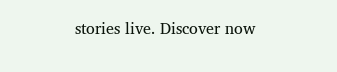stories live. Discover now